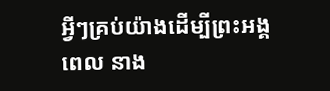អ្វីៗគ្រប់យ៉ាងដើម្បីព្រះអង្គ
ពេល នាង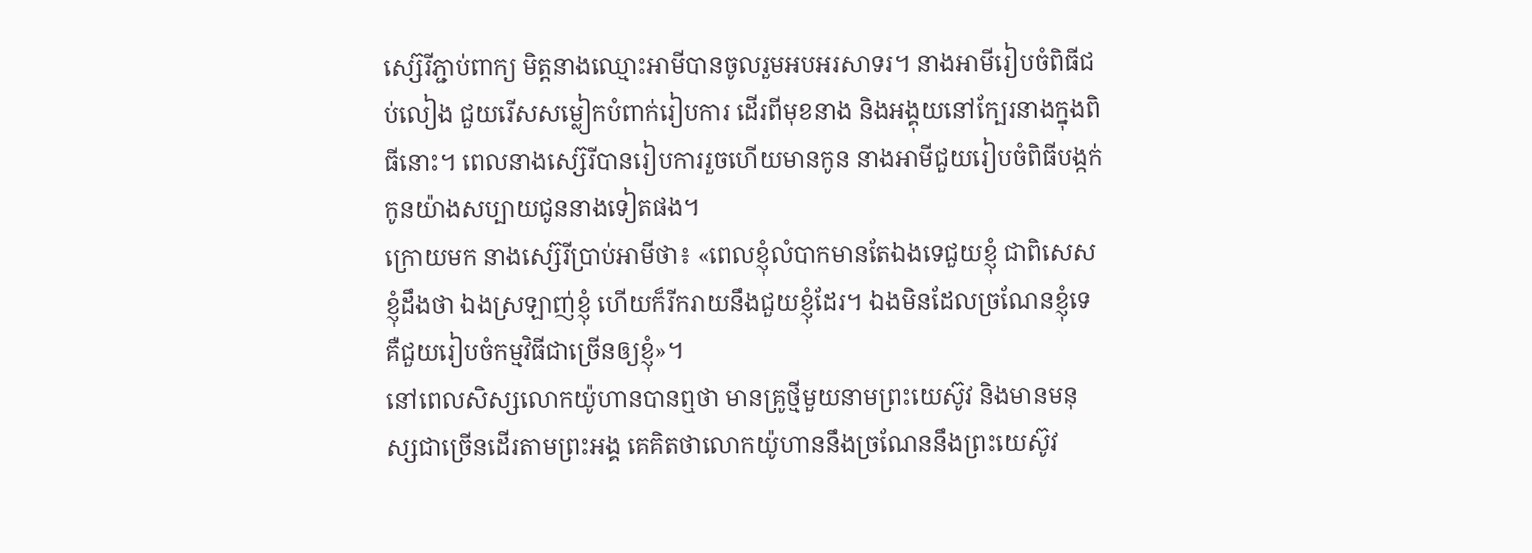ស្ស៊េរីភ្ជាប់ពាក្យ មិត្តនាងឈ្មោះអាមីបានចូលរួមអបអរសាទរ។ នាងអាមីរៀបចំពិធីជប់លៀង ជួយរើសសម្លៀកបំពាក់រៀបការ ដើរពីមុខនាង និងអង្គុយនៅក្បែរនាងក្នុងពិធីនោះ។ ពេលនាងស្ស៊េរីបានរៀបការរួចហើយមានកូន នាងអាមីជួយរៀបចំពិធីបង្កក់កូនយ៉ាងសប្បាយជូននាងទៀតផង។
ក្រោយមក នាងស្ស៊េរីប្រាប់អាមីថា៖ «ពេលខ្ញុំលំបាកមានតែឯងទេជួយខ្ញុំ ជាពិសេសខ្ញុំដឹងថា ឯងស្រឡាញ់ខ្ញុំ ហើយក៏រីករាយនឹងជួយខ្ញុំដែរ។ ឯងមិនដែលច្រណែនខ្ញុំទេ គឺជួយរៀបចំកម្មវិធីជាច្រើនឲ្យខ្ញុំ»។
នៅពេលសិស្សលោកយ៉ូហានបានឮថា មានគ្រូថ្មីមួយនាមព្រះយេស៊ូវ និងមានមនុស្សជាច្រើនដើរតាមព្រះអង្គ គេគិតថាលោកយ៉ូហាននឹងច្រណែននឹងព្រះយេស៊ូវ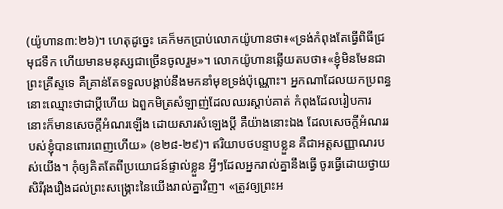(យ៉ូហាន៣:២៦)។ ហេតុដូច្នេះ គេក៏មកប្រាប់លោកយ៉ូហានថា៖«ទ្រង់កំពុងតែធ្វើពិធីជ្រមុជទឹក ហើយមានមនុស្សជាច្រើនចូលរួម»។ លោកយ៉ូហានឆ្លើយតបថា៖«ខ្ញុំមិនមែនជាព្រះគ្រីស្ទទេ គឺគ្រាន់តែទទួលបង្គាប់នឹងមកនាំមុខទ្រង់ប៉ុណ្ណោះ។ អ្នកណាដែលយកប្រពន្ធ នោះឈ្មោះថាជាប្តីហើយ ឯពួកមិត្រសំឡាញ់ដែលឈរស្តាប់គាត់ កំពុងដែលរៀបការ នោះក៏មានសេចក្តីអំណរឡើង ដោយសារសំឡេងប្តី គឺយ៉ាងនោះឯង ដែលសេចក្តីអំណររបស់ខ្ញុំបានពោរពេញហើយ» (ខ២៨-២៩)។ ឥរិយាបថបន្ទាបខ្លួន គឺជាអត្តសញ្ញាណរបស់យើង។ កុំឲ្យគិតតែពីប្រយោជន៍ផ្ទាល់ខ្លួន អ្វីៗដែលអ្នករាល់គ្នានឹងធ្វើ ចូរធ្វើដោយថ្វាយសិរីរុងរឿងដល់ព្រះសង្រ្គោះនៃយើងរាល់គ្នាវិញ។ «ត្រូវឲ្យព្រះអ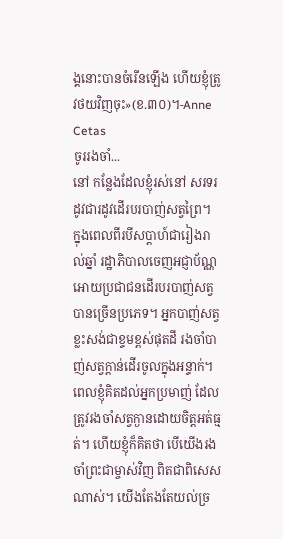ង្គនោះបានចំរើនឡើង ហើយខ្ញុំត្រូវថយវិញចុះ»(ខ.៣០)។-Anne Cetas
ចូររងចាំ...
នៅ កន្លែងដែលខ្ញុំរស់នៅ សរទរដូវជារដូវដើរបរបាញ់សត្វព្រៃ។ ក្នុងពេលពីរបីសប្តាហ៍ជារៀងរាល់ឆ្នាំ រដ្ឋាភិបាលចេញអជ្ញាប័ណ្ណអោយប្រជាជនដើរបរបាញ់សត្វបានច្រើនប្រភេទ។ អ្នកបាញ់សត្វខ្លះសង់ជាខ្ទមខ្ពស់ផុតដី រងចាំបាញ់សត្វក្តាន់ដើរចូលក្នុងអន្ទាក់។
ពេលខ្ញុំគិតដល់អ្នកប្រមាញ់ ដែលត្រូវរងចាំសត្វក្ងានដោយចិត្តអត់ធ្មត់។ ហើយខ្ញុំក៏គិតថា បើយើងរងចាំព្រះជាម្ចាស់វិញ ពិតជាពិសេសណាស់។ យើងតែងតែយល់ច្រ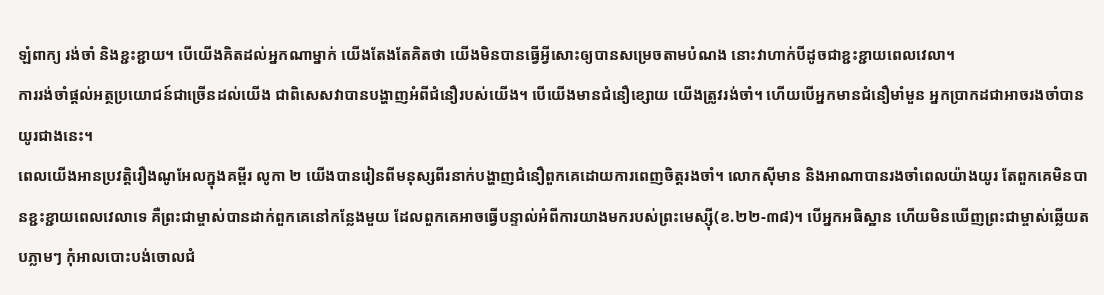ឡំពាក្យ រង់ចាំ និងខ្ជះខ្ជាយ។ បើយើងគិតដល់អ្នកណាម្នាក់ យើងតែងតែគិតថា យើងមិនបានធ្វើអ្វីសោះឲ្យបានសម្រេចតាមបំណង នោះវាហាក់បីដូចជាខ្ជះខ្ជាយពេលវេលា។
ការរង់ចាំផ្តល់អត្ថប្រយោជន៍ជាច្រើនដល់យើង ជាពិសេសវាបានបង្ហាញអំពីជំនឿរបស់យើង។ បើយើងមានជំនឿខ្សោយ យើងត្រូវរង់ចាំ។ ហើយបើអ្នកមានជំនឿមាំមួន អ្នកប្រាកដជាអាចរងចាំបានយូរជាងនេះ។
ពេលយើងអានប្រវត្តិរឿងណូអែលក្នុងគម្ពីរ លូកា ២ យើងបានរៀនពីមនុស្សពីរនាក់បង្ហាញជំនឿពួកគេដោយការពេញចិត្តរងចាំ។ លោកស៊ីមាន និងអាណាបានរងចាំពេលយ៉ាងយូរ តែពួកគេមិនបានខ្ជះខ្ជាយពេលវេលាទេ គឺព្រះជាម្ចាស់បានដាក់ពួកគេនៅកន្លែងមួយ ដែលពួកគេអាចធ្វើបន្ទាល់អំពីការយាងមករបស់ព្រះមេស្ស៊ី(ខ.២២-៣៨)។ បើអ្នកអធិស្ឋាន ហើយមិនឃើញព្រះជាម្ចាស់ឆ្លើយតបភ្លាមៗ កុំអាលបោះបង់ចោលជំ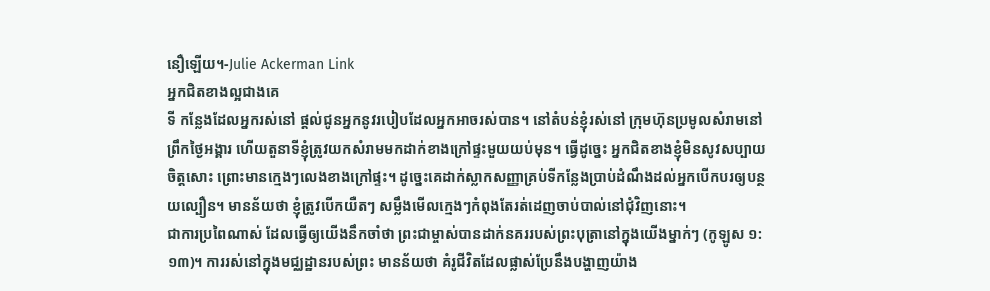នឿឡើយ។-Julie Ackerman Link
អ្នកជិតខាងល្អជាងគេ
ទី កន្លែងដែលអ្នករស់នៅ ផ្តល់ជូនអ្នកនូវរបៀបដែលអ្នកអាចរស់បាន។ នៅតំបន់ខ្ញុំរស់នៅ ក្រុមហ៊ុនប្រមូលសំរាមនៅព្រឹកថ្ងៃអង្គារ ហើយតួនាទីខ្ញុំត្រូវយកសំរាមមកដាក់ខាងក្រៅផ្ទះមួយយប់មុន។ ធ្វើដូច្នេះ អ្នកជិតខាងខ្ញុំមិនសូវសប្បាយចិត្តសោះ ព្រោះមានក្មេងៗលេងខាងក្រៅផ្ទះ។ ដូច្នេះគេដាក់ស្លាកសញ្ញាគ្រប់ទីកន្លែងប្រាប់ដំណឹងដល់អ្នកបើកបរឲ្យបន្ថយល្បឿន។ មានន័យថា ខ្ញុំត្រូវបើកយឺតៗ សម្លឹងមើលក្មេងៗកំពុងតែរត់ដេញចាប់បាល់នៅជុំវិញនោះ។
ជាការប្រពៃណាស់ ដែលធ្វើឲ្យយើងនឹកចាំថា ព្រះជាម្ចាស់បានដាក់នគររបស់ព្រះបុត្រានៅក្នុងយើងម្នាក់ៗ (កូឡូស ១:១៣)។ ការរស់នៅក្នុងមជ្ឈដ្ឋានរបស់ព្រះ មានន័យថា គំរូជីវិតដែលផ្លាស់ប្រែនឹងបង្ហាញយ៉ាង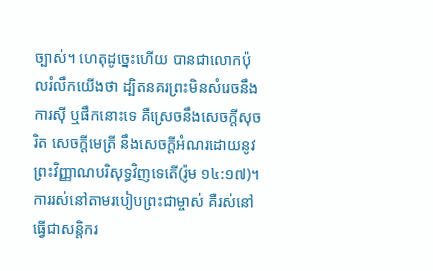ច្បាស់។ ហេតុដូច្នេះហើយ បានជាលោកប៉ុលរំលឹកយើងថា ដ្បិតនគរព្រះមិនសំរេចនឹងការស៊ី ឬផឹកនោះទេ គឺស្រេចនឹងសេចក្តីសុចរិត សេចក្តីមេត្រី នឹងសេចក្តីអំណរដោយនូវព្រះវិញ្ញាណបរិសុទ្ធវិញទេតើ(រ៉ូម ១៤:១៧)។ ការរស់នៅតាមរបៀបព្រះជាម្ចាស់ គឺរស់នៅធ្វើជាសន្តិករ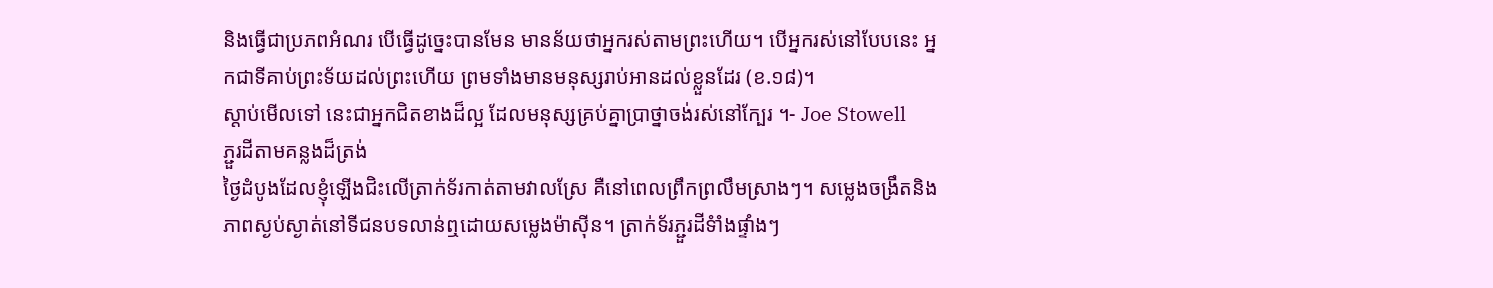និងធ្វើជាប្រភពអំណរ បើធ្វើដូច្នេះបានមែន មានន័យថាអ្នករស់តាមព្រះហើយ។ បើអ្នករស់នៅបែបនេះ អ្នកជាទីគាប់ព្រះទ័យដល់ព្រះហើយ ព្រមទាំងមានមនុស្សរាប់អានដល់ខ្លួនដែរ (ខ.១៨)។
ស្តាប់មើលទៅ នេះជាអ្នកជិតខាងដ៏ល្អ ដែលមនុស្សគ្រប់គ្នាប្រាថ្នាចង់រស់នៅក្បែរ ។- Joe Stowell
ភ្ជួរដីតាមគន្លងដ៏ត្រង់
ថ្ងៃដំបូងដែលខ្ញុំឡើងជិះលើត្រាក់ទ័រកាត់តាមវាលស្រែ គឺនៅពេលព្រឹកព្រលឹមស្រាងៗ។ សម្លេងចង្រឹតនិង ភាពស្ងប់ស្ងាត់នៅទីជនបទលាន់ឮដោយសម្លេងម៉ាស៊ីន។ ត្រាក់ទ័រភ្ជួរដីទំាំងផ្ទាំងៗ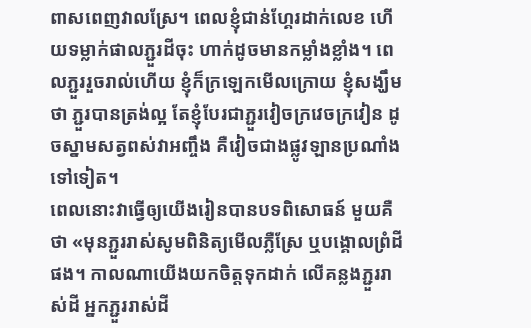ពាសពេញវាលស្រែ។ ពេលខ្ញុំជាន់ហ្គែរដាក់លេខ ហើយទម្លាក់ផាលភ្ជួរដីចុះ ហាក់ដូចមានកម្លាំងខ្លាំង។ ពេលភ្ជួររួចរាល់ហើយ ខ្ញុំក៏ក្រឡេកមើលក្រោយ ខ្ញុំសង្ឃឹមថា ភ្ជួរបានត្រង់ល្អ តែខ្ញុំបែរជាភ្ជួរវៀចក្រវេចក្រវៀន ដូចស្នាមសត្វពស់វាអញ្ចឹង គឺវៀចជាងផ្លូវឡានប្រណាំងទៅទៀត។
ពេលនោះវាធ្វើឲ្យយើងរៀនបានបទពិសោធន៍ មួយគឺថា «មុនភ្ជួររាស់សូមពិនិត្យមើលភ្លឺស្រែ ឬបង្គោលព្រំដីផង។ កាលណាយើងយកចិត្តទុកដាក់ លើគន្លងភ្ជួររាស់ដី អ្នកភ្ជួររាស់ដី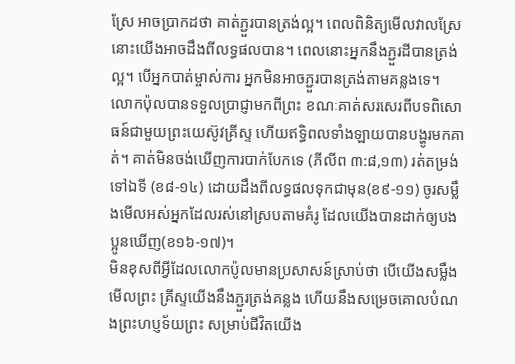ស្រែ អាចប្រាកដថា គាត់ភ្ជួរបានត្រង់ល្អ។ ពេលពិនិត្យមើលវាលស្រែ នោះយើងអាចដឹងពីលទ្ធផលបាន។ ពេលនោះអ្នកនឹងភ្ជួរដីបានត្រង់ល្អ។ បើអ្នកបាត់ម្ចាស់ការ អ្នកមិនអាចភ្ជួរបានត្រង់តាមគន្លងទេ។
លោកប៉ុលបានទទួលប្រាជ្ញាមកពីព្រះ ខណៈគាត់សរសេរពីបទពិសោធន៍ជាមួយព្រះយេស៊ូវគ្រីស្ទ ហើយឥទ្ធិពលទាំងឡាយបានបង្ហូរមកគាត់។ គាត់មិនចង់ឃើញការបាក់បែកទេ (ភីលីព ៣:៨,១៣) រត់តម្រង់ទៅឯទី (ខ៨-១៤) ដោយដឹងពីលទ្ធផលទុកជាមុន(ខ៩-១១) ចូរសម្លឹងមើលអស់អ្នកដែលរស់នៅស្របតាមគំរូ ដែលយើងបានដាក់ឲ្យបងប្អូនឃើញ(ខ១៦-១៧)។
មិនខុសពីអ្វីដែលលោកប៉ូលមានប្រសាសន៍ស្រាប់ថា បើយើងសម្លឹងមើលព្រះ គ្រីស្ទយើងនឹងភ្ជួរត្រង់គន្លង ហើយនឹងសម្រេចគោលបំណងព្រះហប្ញទ័យព្រះ សម្រាប់ជីវិតយើង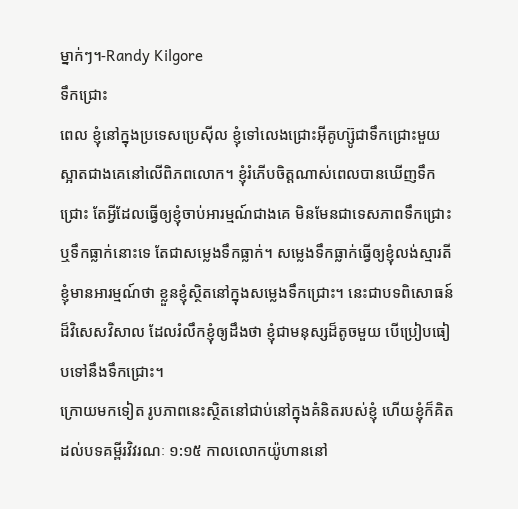ម្នាក់ៗ។-Randy Kilgore
ទឹកជ្រោះ
ពេល ខ្ញុំនៅក្នុងប្រទេសប្រេស៊ីល ខ្ញុំទៅលេងជ្រោះអ៊ីគូហ្ស៊ូជាទឹកជ្រោះមួយស្អាតជាងគេនៅលើពិភពលោក។ ខ្ញុំរំភើបចិត្តណាស់ពេលបានឃើញទឹកជ្រោះ តែអ្វីដែលធ្វើឲ្យខ្ញុំចាប់អារម្មណ៍ជាងគេ មិនមែនជាទេសភាពទឹកជ្រោះ ឬទឹកធ្លាក់នោះទេ តែជាសម្លេងទឹកធ្លាក់។ សម្លេងទឹកធ្លាក់ធ្វើឲ្យខ្ញុំលង់ស្មារតី ខ្ញុំមានអារម្មណ៍ថា ខ្លួនខ្ញុំស្ថិតនៅក្នុងសម្លេងទឹកជ្រោះ។ នេះជាបទពិសោធន៍ដ៏វិសេសវិសាល ដែលរំលឹកខ្ញុំឲ្យដឹងថា ខ្ញុំជាមនុស្សដ៏តូចមួយ បើប្រៀបធៀបទៅនឹងទឹកជ្រោះ។
ក្រោយមកទៀត រូបភាពនេះស្ថិតនៅជាប់នៅក្នុងគំនិតរបស់ខ្ញុំ ហើយខ្ញុំក៏គិតដល់បទគម្ពីរវិវរណៈ ១:១៥ កាលលោកយ៉ូហាននៅ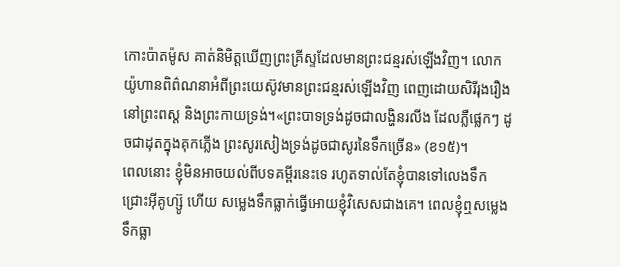កោះប៉ាតម៉ូស គាត់និមិត្តឃើញព្រះគ្រីស្ទដែលមានព្រះជន្មរស់ឡើងវិញ។ លោកយ៉ូហានពិព៌ណនាអំពីព្រះយេស៊ូវមានព្រះជន្មរស់ឡើងវិញ ពេញដោយសិរីរុងរឿងនៅព្រះពស្ត និងព្រះកាយទ្រង់។«ព្រះបាទទ្រង់ដូចជាលង្ហិនរលីង ដែលភ្លឺផ្លេកៗ ដូចជាដុតក្នុងគុកភ្លើង ព្រះសូរសៀងទ្រង់ដូចជាសូរនៃទឹកច្រើន» (ខ១៥)។
ពេលនោះ ខ្ញុំមិនអាចយល់ពីបទគម្ពីរនេះទេ រហូតទាល់តែខ្ញុំបានទៅលេងទឹកជ្រោះអ៊ីគូហ្ស៊ូ ហើយ សម្លេងទឹកធ្លាក់ធ្វើអោយខ្ញុំវិសេសជាងគេ។ ពេលខ្ញុំឮសម្លេងទឹកធ្លា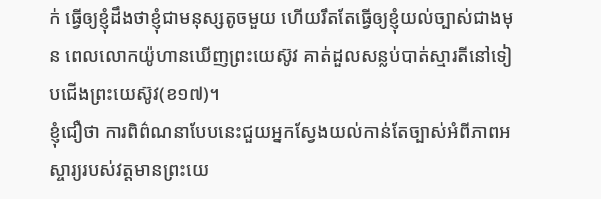ក់ ធ្វើឲ្យខ្ញុំដឹងថាខ្ញុំជាមនុស្សតូចមួយ ហើយរឹតតែធ្វើឲ្យខ្ញុំយល់ច្បាស់ជាងមុន ពេលលោកយ៉ូហានឃើញព្រះយេស៊ូវ គាត់ដួលសន្លប់បាត់ស្មារតីនៅទៀបជើងព្រះយេស៊ូវ(ខ១៧)។
ខ្ញុំជឿថា ការពិព៌ណនាបែបនេះជួយអ្នកស្វែងយល់កាន់តែច្បាស់អំពីភាពអស្ចារ្យរបស់វត្តមានព្រះយេ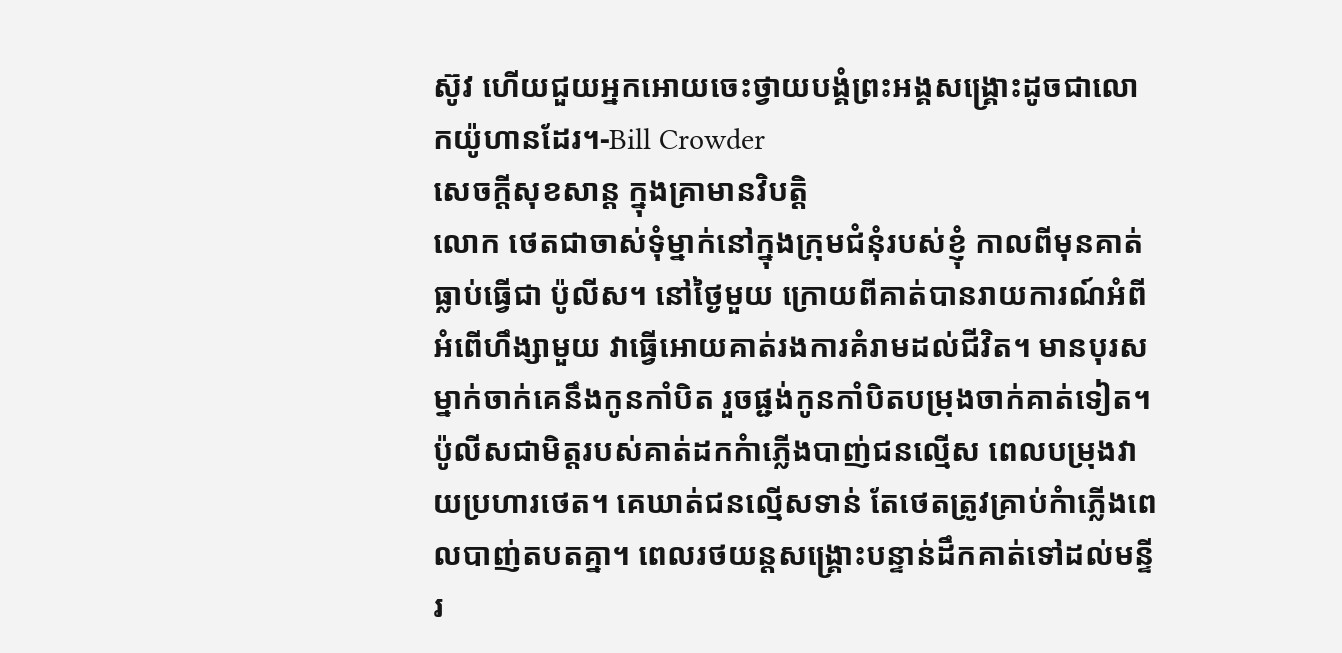ស៊ូវ ហើយជួយអ្នកអោយចេះថ្វាយបង្គំព្រះអង្គសង្រ្គោះដូចជាលោកយ៉ូហានដែរ។-Bill Crowder
សេចក្តីសុខសាន្ត ក្នុងគ្រាមានវិបត្តិ
លោក ថេតជាចាស់ទុំម្នាក់នៅក្នុងក្រុមជំនុំរបស់ខ្ញុំ កាលពីមុនគាត់ធ្លាប់ធ្វើជា ប៉ូលីស។ នៅថ្ងៃមួយ ក្រោយពីគាត់បានរាយការណ៍អំពីអំពើហឹង្សាមួយ វាធ្វើអោយគាត់រងការគំរាមដល់ជីវិត។ មានបុរសម្នាក់ចាក់គេនឹងកូនកាំបិត រួចផ្ជង់កូនកាំបិតបម្រុងចាក់គាត់ទៀត។ ប៉ូលីសជាមិត្តរបស់គាត់ដកកំាភ្លើងបាញ់ជនល្មើស ពេលបម្រុងវាយប្រហារថេត។ គេឃាត់ជនល្មើសទាន់ តែថេតត្រូវគ្រាប់កំាភ្លើងពេលបាញ់តបតគ្នា។ ពេលរថយន្តសង្គ្រោះបន្ទាន់ដឹកគាត់ទៅដល់មន្ទីរ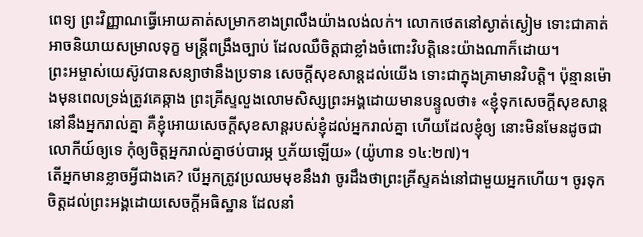ពេទ្យ ព្រះវិញ្ញាណធ្វើអោយគាត់សម្រាកខាងព្រលឹងយ៉ាងលង់លក់។ លោកថេតនៅស្ងាត់ស្ងៀម ទោះជាគាត់អាចនិយាយសម្រាលទុក្ខ មន្ត្រីពង្រឹងច្បាប់ ដែលឈឺចិត្តជាខ្លាំងចំពោះវិបត្តិនេះយ៉ាងណាក៏ដោយ។
ព្រះអម្ចាស់យេស៊ូវបានសន្យាថានឹងប្រទាន សេចក្តីសុខសាន្តដល់យើង ទោះជាក្នុងគ្រាមានវិបត្តិ។ ប៉ុន្មានម៉ោងមុនពេលទ្រង់ត្រូវគេឆ្កាង ព្រះគ្រីស្ទលួងលោមសិស្សព្រះអង្គដោយមានបន្ទូលថា៖ «ខ្ញុំទុកសេចក្តីសុខសាន្តនៅនឹងអ្នករាល់គ្នា គឺខ្ញុំអោយសេចក្តីសុខសាន្តរបស់ខ្ញុំដល់អ្នករាល់គ្នា ហើយដែលខ្ញុំឲ្យ នោះមិនមែនដូចជាលោកីយ៍ឲ្យទេ កុំឲ្យចិត្តអ្នករាល់គ្នាថប់បារម្ភ ឬភ័យឡើយ» (យ៉ូហាន ១៤:២៧)។
តើអ្នកមានខ្លាចអ្វីជាងគេ? បើអ្នកត្រូវប្រឈមមុខនឹងវា ចូរដឹងថាព្រះគ្រីស្ទគង់នៅជាមួយអ្នកហើយ។ ចូរទុកចិត្តដល់ព្រះអង្គដោយសេចក្តីអធិស្ឋាន ដែលនាំ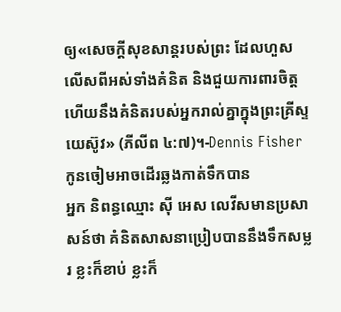ឲ្យ«សេចក្តីសុខសាន្តរបស់ព្រះ ដែលហួសលើសពីអស់ទាំងគំនិត និងជួយការពារចិត្ត ហើយនឹងគំនិតរបស់អ្នករាល់គ្នាក្នុងព្រះគ្រីស្ទយេស៊ូវ» (ភីលីព ៤:៧)។-Dennis Fisher
កូនចៀមអាចដើរឆ្លងកាត់ទឹកបាន
អ្នក និពន្ធឈ្មោះ ស៊ី អេស លេវីសមានប្រសាសន៍ថា គំនិតសាសនាប្រៀបបាននឹងទឹកសម្លរ ខ្លះក៏ខាប់ ខ្លះក៏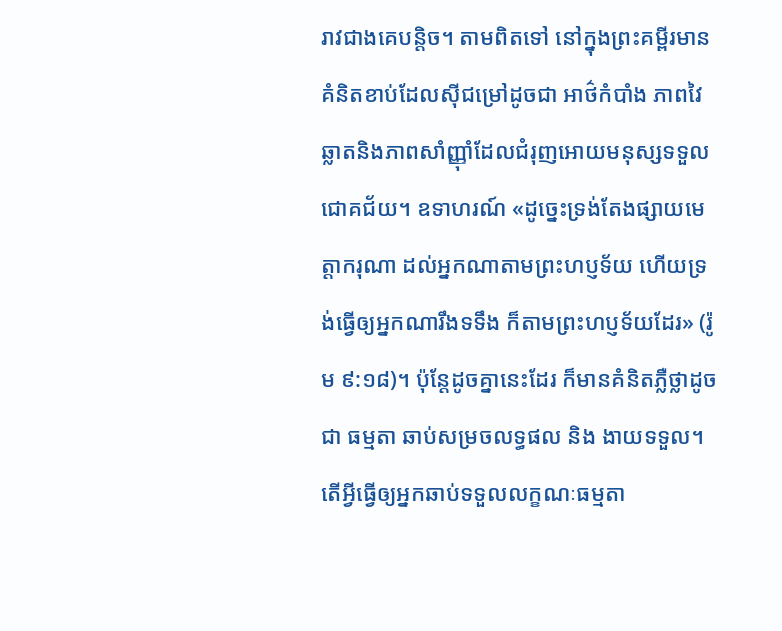រាវជាងគេបន្តិច។ តាមពិតទៅ នៅក្នុងព្រះគម្ពីរមានគំនិតខាប់ដែលស៊ីជម្រៅដូចជា អាថ៌កំបាំង ភាពវៃឆ្លាតនិងភាពសាំញ្ញ៉ាំដែលជំរុញអោយមនុស្សទទួលជោគជ័យ។ ឧទាហរណ៍ «ដូច្នេះទ្រង់តែងផ្សាយមេត្តាករុណា ដល់អ្នកណាតាមព្រះហប្ញទ័យ ហើយទ្រង់ធ្វើឲ្យអ្នកណារឹងទទឹង ក៏តាមព្រះហប្ញទ័យដែរ» (រ៉ូម ៩:១៨)។ ប៉ុន្តែដូចគ្នានេះដែរ ក៏មានគំនិតភ្លឺថ្លាដូចជា ធម្មតា ឆាប់សម្រចលទ្ធផល និង ងាយទទួល។ តើអ្វីធ្វើឲ្យអ្នកឆាប់ទទួលលក្ខណៈធម្មតា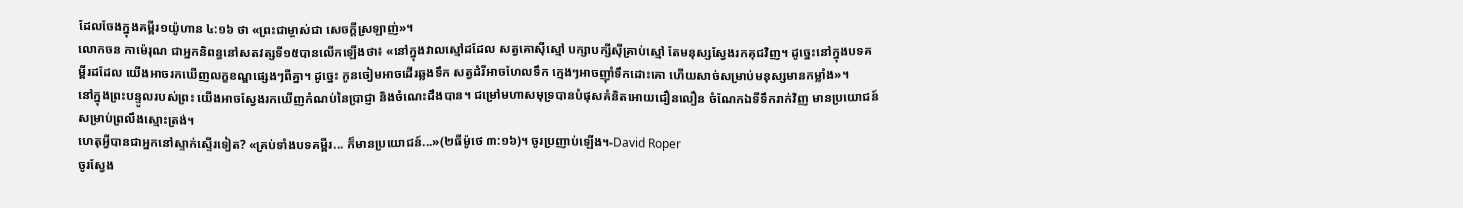ដែលចែងក្នុងគម្ពីរ១យ៉ូហាន ៤:១៦ ថា «ព្រះជាម្ចាស់ជា សេចក្តីស្រឡាញ់»។
លោកចន កាម៉េរុណ ជាអ្នកនិពន្ធនៅសតវត្សទី១៥បានលើកឡើងថា៖ «នៅក្នុងវាលស្មៅដដែល សត្វគោស៊ីស្មៅ បក្សាបក្សីស៊ីគ្រាប់ស្មៅ តែមនុស្សស្វែងរកគុជវិញ។ ដូច្នេះនៅក្នុងបទគម្ពីរដដែល យើងអាចរកឃើញលក្ខខណ្ឌផ្សេងៗពីគ្នា។ ដូច្នេះ កូនចៀមអាចដើរឆ្លងទឹក សត្វដំរីអាចហែលទឹក ក្មេងៗអាចញ៉ាំទឹកដោះគោ ហើយសាច់សម្រាប់មនុស្សមានកម្លាំង»។
នៅក្នុងព្រះបន្ទូលរបស់ព្រះ យើងអាចស្វែងរកឃើញកំណប់នៃប្រាជ្ញា និងចំណេះដឹងបាន។ ជម្រៅមហាសមុទ្របានបំផុសគំនិតអោយជឿនលឿន ចំណែកឯទីទឹករាក់វិញ មានប្រយោជន៍សម្រាប់ព្រលឹងស្មោះត្រង់។
ហេតុអ្វីបានជាអ្នកនៅស្ទាក់ស្ទើរទៀត? «គ្រប់ទាំងបទគម្ពីរ... ក៏មានប្រយោជន៍...»(២ធីម៉ូថេ ៣:១៦)។ ចូរប្រញាប់ឡើង។-David Roper
ចូរស្វែង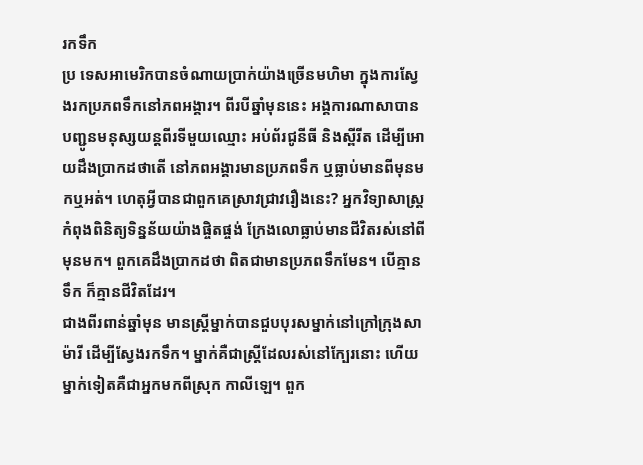រកទឹក
ប្រ ទេសអាមេរិកបានចំណាយប្រាក់យ៉ាងច្រើនមហិមា ក្នុងការស្វែងរកប្រភពទឹកនៅភពអង្គារ។ ពីរបីឆ្នាំមុននេះ អង្គការណាសាបានបញ្ជូនមនុស្សយន្តពីរទីមួយឈ្មោះ អប់ព័រជូនីធី និងស្ពីរីត ដើម្បីអោយដឹងប្រាកដថាតើ នៅភពអង្គារមានប្រភពទឹក ឬធ្លាប់មានពីមុនមកឬអត់។ ហេតុអ្វីបានជាពួកគេស្រាវជ្រាវរឿងនេះ? អ្នកវិទ្យាសាស្រ្តកំពុងពិនិត្យទិន្នន័យយ៉ាងផ្ចិតផ្ចង់ ក្រែងលោធ្លាប់មានជីវិតរស់នៅពីមុនមក។ ពួកគេដឹងប្រាកដថា ពិតជាមានប្រភពទឹកមែន។ បើគ្មានទឹក ក៏គ្មានជីវិតដែរ។
ជាងពីរពាន់ឆ្នាំមុន មានស្រ្តីម្នាក់បានជួបបុរសម្នាក់នៅក្រៅក្រុងសាម៉ារី ដើម្បីស្វែងរកទឹក។ ម្នាក់គឺជាស្រ្តីដែលរស់នៅក្បែរនោះ ហើយម្នាក់ទៀតគឺជាអ្នកមកពីស្រុក កាលីឡេ។ ពួក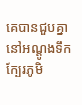គេបានជួបគ្នានៅអណ្តូងទឹកក្បែរភូមិ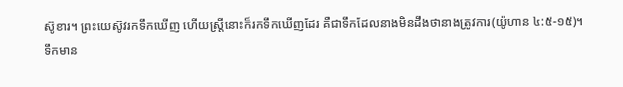ស៊ូខារ។ ព្រះយេស៊ូវរកទឹកឃើញ ហើយស្រ្តីនោះក៏រកទឹកឃើញដែរ គឺជាទឹកដែលនាងមិនដឹងថានាងត្រូវការ(យ៉ូហាន ៤:៥-១៥)។
ទឹកមាន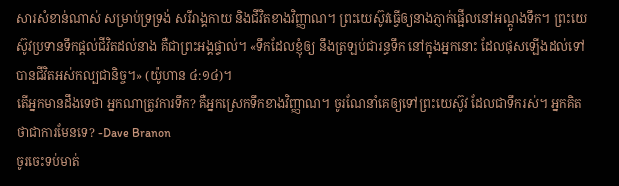សារសំខាន់ណាស់ សម្រាប់ទ្រទ្រង់ សរីរាង្គកាយ និងជីវិតខាងវិញ្ញាណ។ ព្រះយេស៊ូវធ្វើឲ្យនាងភ្ញាក់ផ្អើលនៅអណ្តូងទឹក។ ព្រះយេស៊ូវប្រទានទឹកផ្តល់ជីវិតដល់នាង គឺជាព្រះអង្គផ្ទាល់។ «ទឹកដែលខ្ញុំឲ្យ នឹងត្រឡប់ជារន្ធទឹក នៅក្នុងអ្នកនោះ ដែលផុសឡើងដល់ទៅ បានជីវិតអស់កល្បជានិច្ច។» (យ៉ូហាន ៤:១៤)។
តើអ្នកមានដឹងទេថា អ្នកណាត្រូវការទឹក? គឺអ្នកស្រេកទឹកខាងវិញ្ញាណ។ ចូរណែនាំគេឲ្យទៅព្រះយេស៊ូវ ដែលជាទឹករស់។ អ្នកគិតថាជាការមែនទេ? -Dave Branon
ចូរចេះទប់មាត់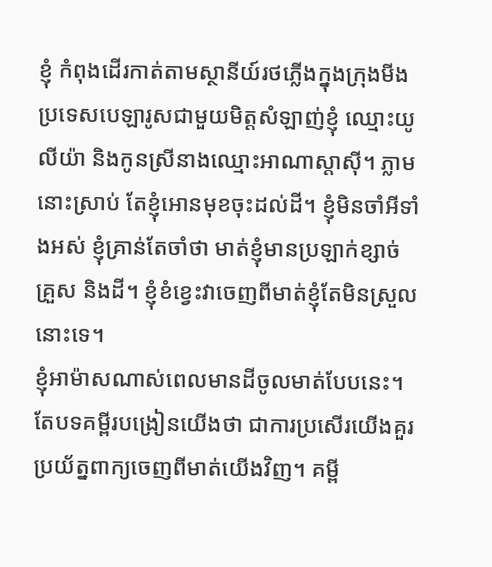ខ្ញុំ កំពុងដើរកាត់តាមស្ថានីយ៍រថភ្លើងក្នុងក្រុងមីង ប្រទេសបេឡារូសជាមួយមិត្តសំឡាញ់ខ្ញុំ ឈ្មោះយូលីយ៉ា និងកូនស្រីនាងឈ្មោះអាណាស្តាស៊ី។ ភ្លាមនោះស្រាប់ តែខ្ញុំអោនមុខចុះដល់ដី។ ខ្ញុំមិនចាំអីទាំងអស់ ខ្ញុំគ្រាន់តែចាំថា មាត់ខ្ញុំមានប្រឡាក់ខ្សាច់ គ្រួស និងដី។ ខ្ញុំខំខ្វេះវាចេញពីមាត់ខ្ញុំតែមិនស្រួលនោះទេ។
ខ្ញុំអាម៉ាសណាស់ពេលមានដីចូលមាត់បែបនេះ។ តែបទគម្ពីរបង្រៀនយើងថា ជាការប្រសើរយើងគួរប្រយ័ត្នពាក្យចេញពីមាត់យើងវិញ។ គម្ពី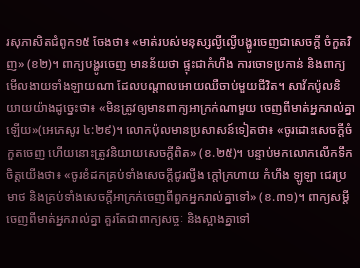រសុភាសិតជំពូក១៥ ចែងថា៖ «មាត់របស់មនុស្សល្ងីល្ងើបង្ហូរចេញជាសេចក្តី ចំកួតវិញ» (ខ២)។ ពាក្យបង្ហូរចេញ មានន័យថា ផ្ទុះជាកំហឹង ការចោទប្រកាន់ និងពាក្យមើលងាយទាំងឡាយណា ដែលបណ្តាលអោយឈឺចាប់មួយជីវិត។ សាវ័កប៉ូលនិយាយយ៉ាងដូច្នេះថា៖ «មិនត្រូវឲ្យមានពាក្យអាក្រក់ណាមួយ ចេញពីមាត់អ្នករាល់គ្នាឡើយ»(អេភេសូរ ៤:២៩)។ លោកប៉ុលមានប្រសាសន៍ទៀតថា៖ «ចូរដោះសេចក្តីចំកួតចេញ ហើយនោះត្រូវនិយាយសេចក្តីពិត» (ខ.២៥)។ បន្ទាប់មកលោកលើកទឹកចិត្តយើងថា៖ «ចូរខំដកគ្រប់ទាំងសេចក្តីជូរល្វីង ក្តៅក្រហាយ កំហឹង ឡូឡា ជេរប្រមាថ និងគ្រប់ទាំងសេចក្តីអាក្រក់ចេញពីពួកអ្នករាល់គ្នាទៅ» (ខ.៣១)។ ពាក្យសម្តីចេញពីមាត់អ្នករាល់គ្នា គួរតែជាពាក្យសច្ចៈ និងស្អាងគ្នាទៅ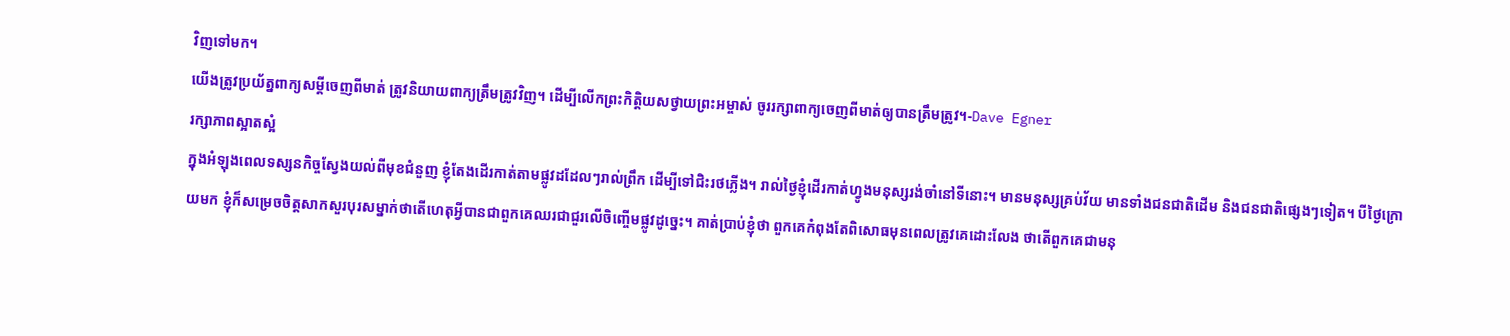វិញទៅមក។
យើងត្រូវប្រយ័ត្នពាក្យសម្តីចេញពីមាត់ ត្រូវនិយាយពាក្យត្រឹមត្រូវវិញ។ ដើម្បីលើកព្រះកិត្តិយសថ្វាយព្រះអម្ចាស់ ចូររក្សាពាក្យចេញពីមាត់ឲ្យបានត្រឹមត្រូវ។-Dave Egner
រក្សាភាពស្អាតស្អំ
ក្នុងអំឡុងពេលទស្សនកិច្ចស្វែងយល់ពីមុខជំនួញ ខ្ញុំតែងដើរកាត់តាមផ្លូវដដែលៗរាល់ព្រឹក ដើម្បីទៅជិះរថភ្លើង។ រាល់ថ្ងៃខ្ញុំដើរកាត់ហ្វូងមនុស្សរង់ចាំនៅទីនោះ។ មានមនុស្សគ្រប់វ័យ មានទាំងជនជាតិដើម និងជនជាតិផ្សេងៗទៀត។ បីថ្ងៃក្រោយមក ខ្ញុំក៏សម្រេចចិត្តសាកសួរបុរសម្នាក់ថាតើហេតុអ្វីបានជាពួកគេឈរជាជួរលើចិញ្ចើមផ្លូវដូច្នេះ។ គាត់ប្រាប់ខ្ញុំថា ពួកគេកំពុងតែពិសោធមុនពេលត្រូវគេដោះលែង ថាតើពួកគេជាមនុ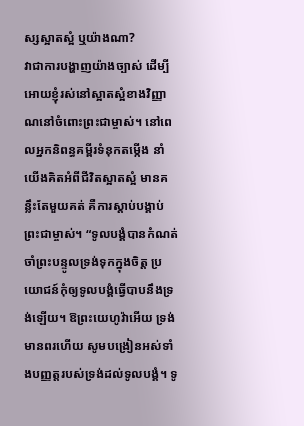ស្សស្អាតស្អំ ឬយ៉ាងណា?
វាជាការបង្ហាញយ៉ាងច្បាស់ ដើម្បីអោយខ្ញុំរស់នៅស្អាតស្អំខាងវិញ្ញាណនៅចំពោះព្រះជាម្ចាស់។ នៅពេលអ្នកនិពន្ធគម្ពីរទំនុកតម្កើង នាំយើងគិតអំពីជីវិតស្អាតស្អំ មានគន្លឹះតែមួយគត់ គឺការស្តាប់បង្គាប់ព្រះជាម្ចាស់។ “ទូលបង្គំបានកំណត់ចាំព្រះបន្ទូលទ្រង់ទុកក្នុងចិត្ត ប្រយោជន៍កុំឲ្យទូលបង្គំធ្វើបាបនឹងទ្រង់ឡើយ។ ឱព្រះយេហូវ៉ាអើយ ទ្រង់មានពរហើយ សូមបង្រៀនអស់ទាំងបញ្ញត្តរបស់ទ្រង់ដល់ទូលបង្គំ។ ទូ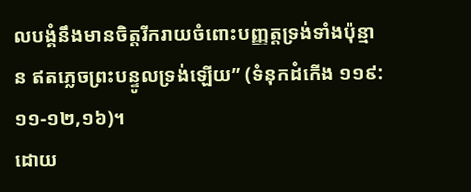លបង្គំនឹងមានចិត្តរីករាយចំពោះបញ្ញត្តទ្រង់ទាំងប៉ុន្មាន ឥតភ្លេចព្រះបន្ទូលទ្រង់ឡើយ” (ទំនុកដំកើង ១១៩:១១-១២,១៦)។
ដោយ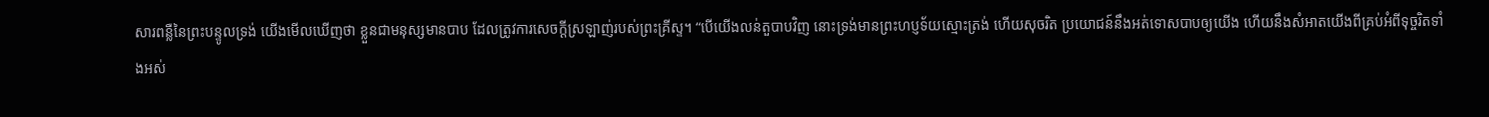សារពន្លឺនៃព្រះបន្ទូលទ្រង់ យើងមើលឃើញថា ខ្លួនជាមនុស្សមានបាប ដែលត្រូវការសេចក្តីស្រឡាញ់របស់ព្រះគ្រីស្ទ។ “បើយើងលន់តួបាបវិញ នោះទ្រង់មានព្រះហប្ញទ័យស្មោះត្រង់ ហើយសុចរិត ប្រយោជន៍នឹងអត់ទោសបាបឲ្យយើង ហើយនឹងសំអាតយើងពីគ្រប់អំពីទុច្ចរិតទាំងអស់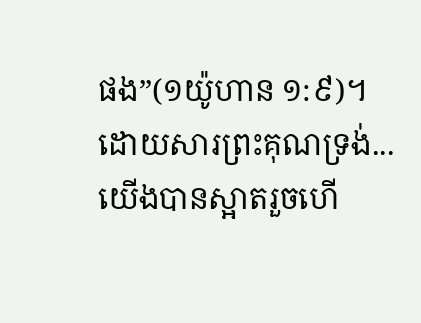ផង”(១យ៉ូហាន ១:៩)។
ដោយសារព្រះគុណទ្រង់... យើងបានស្អាតរួចហើ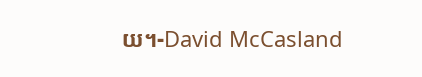យ។-David McCasland